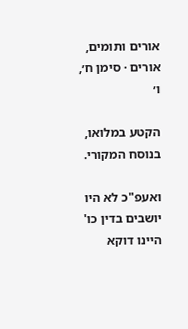אורים ותומים, אורים · סימן ח׳, ו׳

הקטע במלואו, בנוסח המקורי.

ואעפ"כ לא היו יושבים בדין כו' היינו דוקא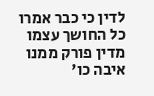לדין כי כבר אמרו כל החושך עצמו מדין פורק ממנו איבה כו'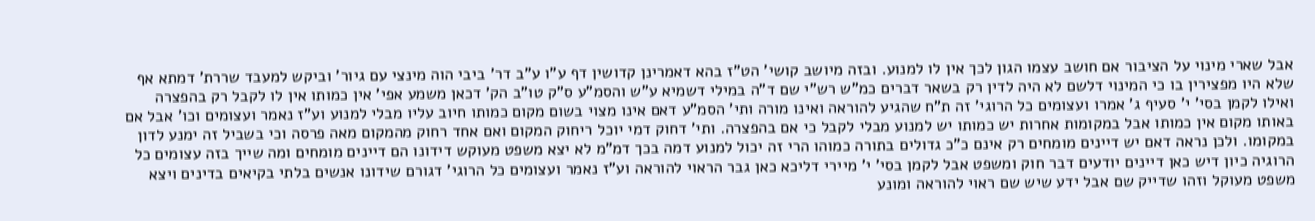אבל שארי מינוי על הציבור אם חושב עצמו הגון לכך אין לו למנוע. ובזה מיושב קושי' הט"ז בהא דאמרינן קדושין דף ע"ו ע"ב דר' ביבי הוה מינצי עם גיור' וביקש למעבד שררת' דמתא אף שלא היו מפצירין בו כי המינוי דלשם לא היה לדין רק בשאר דברים כמ"ש רש"י שם ד"ה במילי דשמיא ע"ש והסמ"ע ס"ק טו"ב הק' דכאן משמע אפי' אין כמותו אין לו לקבל רק בהפצרה ואילו לקמן בסי' י' סעיף ג' אמרו ועצומים כל הרוגי' זה ת"ח שהגיע להוראה ואינו מורה ותי' הסמ"ע דאם אינו מצוי בשום מקום כמותו חיוב עליו מבלי למנוע וע"ז נאמר ועצומים וכו' אבל אם באותו מקום אין כמותו אבל במקומות אחרות יש כמותו יש למנוע מבלי לקבל כי אם בהפצרה. ותי' דחוק דמי יוכל ריחוק המקום ואם אחד רחוק מהמקום מאה פרסה וכי בשביל זה ימנע לדון במקומו. ולכן נראה דאם יש דיינים מומחים רק אינם כ"כ גדולים בתורה כמוהו הרי זה יכול למנוע דמה בכך דמ"מ לא יצא משפט מעוקש דידונו הם דיינים מומחים ומה שייך בזה עצומים כל הרוגיה כיון דיש כאן דיינים יודעים דבר חוק ומשפט אבל לקמן בסי' י' מיירי דליכא כאן גבר הראוי להוראה וע"ז נאמר ועצומים כל הרוגי' דגורם שידונו אנשים בלתי בקיאים בדינים ויצא משפט מעוקל וזהו שדייק שם אבל ידע שיש שם ראוי להוראה ומונע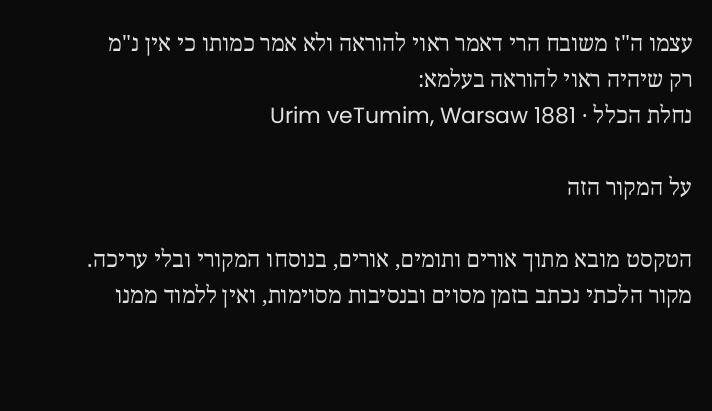עצמו ה"ז משובח הרי דאמר ראוי להוראה ולא אמר כמותו כי אין נ"מ רק שיהיה ראוי להוראה בעלמא:
נחלת הכלל · Urim veTumim, Warsaw 1881

על המקור הזה

הטקסט מובא מתוך אורים ותומים, אורים, בנוסחו המקורי ובלי עריכה. מקור הלכתי נכתב בזמן מסוים ובנסיבות מסוימות, ואין ללמוד ממנו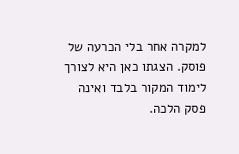למקרה אחר בלי הכרעה של פוסק. הצגתו כאן היא לצורך לימוד המקור בלבד ואינה פסק הלכה.